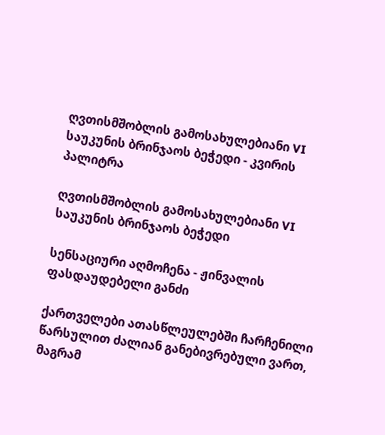ღვთისმშობლის გამოსახულებიანი VI საუკუნის ბრინჯაოს ბეჭედი - კვირის პალიტრა

ღვთისმშობლის გამოსახულებიანი VI საუკუნის ბრინჯაოს ბეჭედი

სენსაციური აღმოჩენა - ჟინვალის ფასდაუდებელი განძი

ქართველები ათასწლეულებში ჩარჩენილი წარსულით ძალიან განებივრებული ვართ, მაგრამ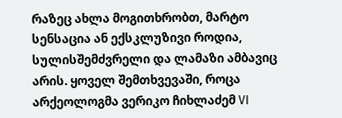რაზეც ახლა მოგითხრობთ, მარტო სენსაცია ან ექსკლუზივი როდია, სულისშემძვრელი და ლამაზი ამბავიც არის. ყოველ შემთხვევაში, როცა არქეოლოგმა ვერიკო ჩიხლაძემ VI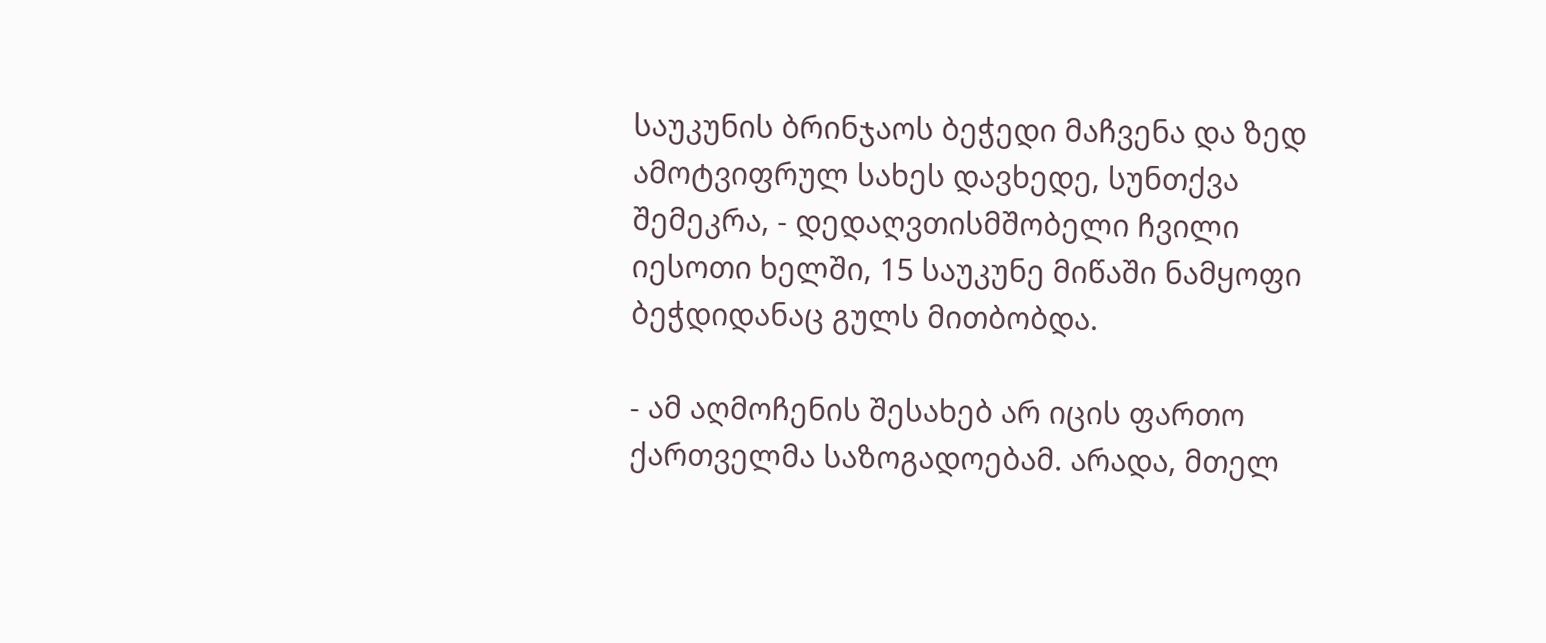საუკუნის ბრინჯაოს ბეჭედი მაჩვენა და ზედ ამოტვიფრულ სახეს დავხედე, სუნთქვა შემეკრა, - დედაღვთისმშობელი ჩვილი იესოთი ხელში, 15 საუკუნე მიწაში ნამყოფი ბეჭდიდანაც გულს მითბობდა.

- ამ აღმოჩენის შესახებ არ იცის ფართო ქართველმა საზოგადოებამ. არადა, მთელ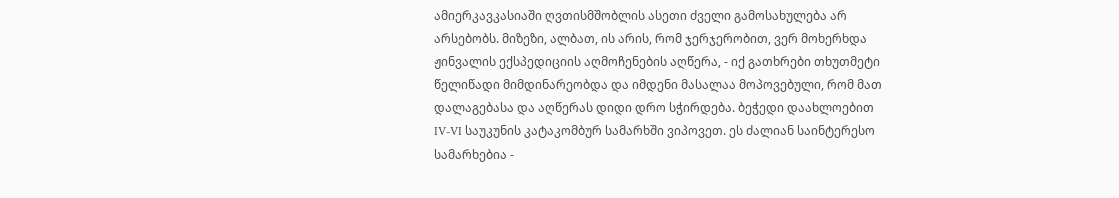ამიერკავკასიაში ღვთისმშობლის ასეთი ძველი გამოსახულება არ არსებობს. მიზეზი, ალბათ, ის არის, რომ ჯერჯერობით, ვერ მოხერხდა ჟინვალის ექსპედიციის აღმოჩენების აღწერა, - იქ გათხრები თხუთმეტი წელიწადი მიმდინარეობდა და იმდენი მასალაა მოპოვებული, რომ მათ დალაგებასა და აღწერას დიდი დრო სჭირდება. ბეჭედი დაახლოებით IV-VI საუკუნის კატაკომბურ სამარხში ვიპოვეთ. ეს ძალიან საინტერესო სამარხებია -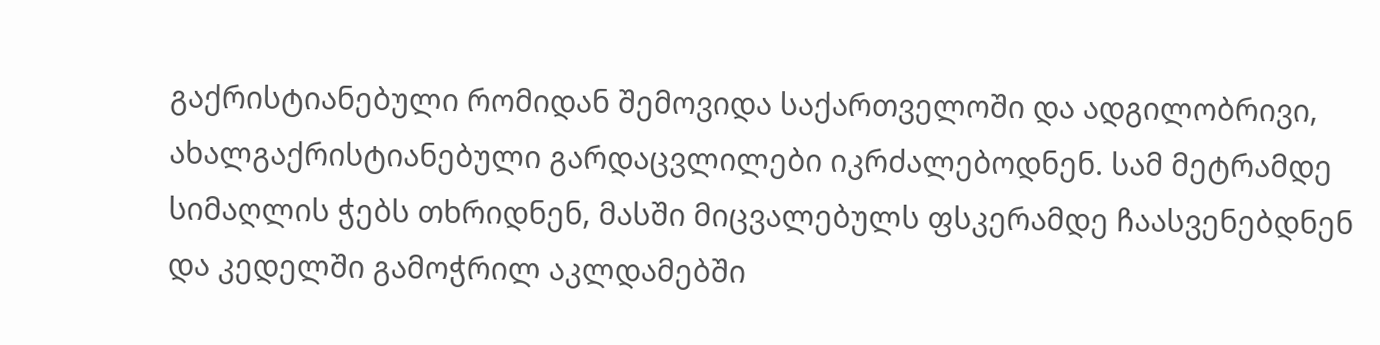გაქრისტიანებული რომიდან შემოვიდა საქართველოში და ადგილობრივი, ახალგაქრისტიანებული გარდაცვლილები იკრძალებოდნენ. სამ მეტრამდე სიმაღლის ჭებს თხრიდნენ, მასში მიცვალებულს ფსკერამდე ჩაასვენებდნენ და კედელში გამოჭრილ აკლდამებში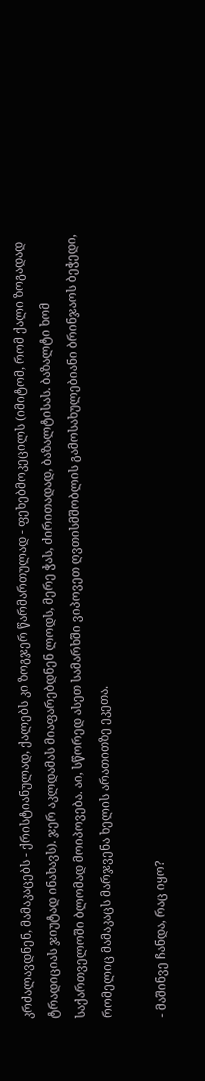კრძალავდნენ, მამაკაცებს - ქრისტიანულად, ქალებს კი ზოგჯერ წარმართულად - ფეხებმოკეცილს (იმიტომ, რომ ქალი ზოგადად ტრადიციას ჯიუტად ინახავს). ჯერ აკლდამას მიაფარებდნენ ლოდს, მერე ჭას, ძირითადად, ბაზალტისას. ბაზალტი ხომ საქართველოში ბლომად მოიპოვება. აი, სწორედ ასეთ სამარხში ვიპოვეთ ღვთისმშობლის გამოსახულებიანი ბრინჯაოს ბეჭედი, რომელიც მამაკაცს მარჯვენა ხელის არათითზე ეკეთა.

- მაშინვე ჩანდა, რაც იყო?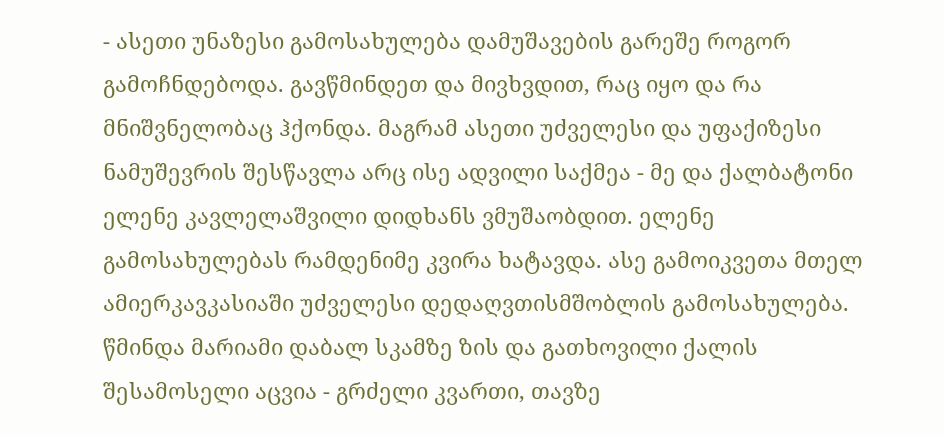- ასეთი უნაზესი გამოსახულება დამუშავების გარეშე როგორ გამოჩნდებოდა. გავწმინდეთ და მივხვდით, რაც იყო და რა მნიშვნელობაც ჰქონდა. მაგრამ ასეთი უძველესი და უფაქიზესი ნამუშევრის შესწავლა არც ისე ადვილი საქმეა - მე და ქალბატონი ელენე კავლელაშვილი დიდხანს ვმუშაობდით. ელენე გამოსახულებას რამდენიმე კვირა ხატავდა. ასე გამოიკვეთა მთელ ამიერკავკასიაში უძველესი დედაღვთისმშობლის გამოსახულება. წმინდა მარიამი დაბალ სკამზე ზის და გათხოვილი ქალის შესამოსელი აცვია - გრძელი კვართი, თავზე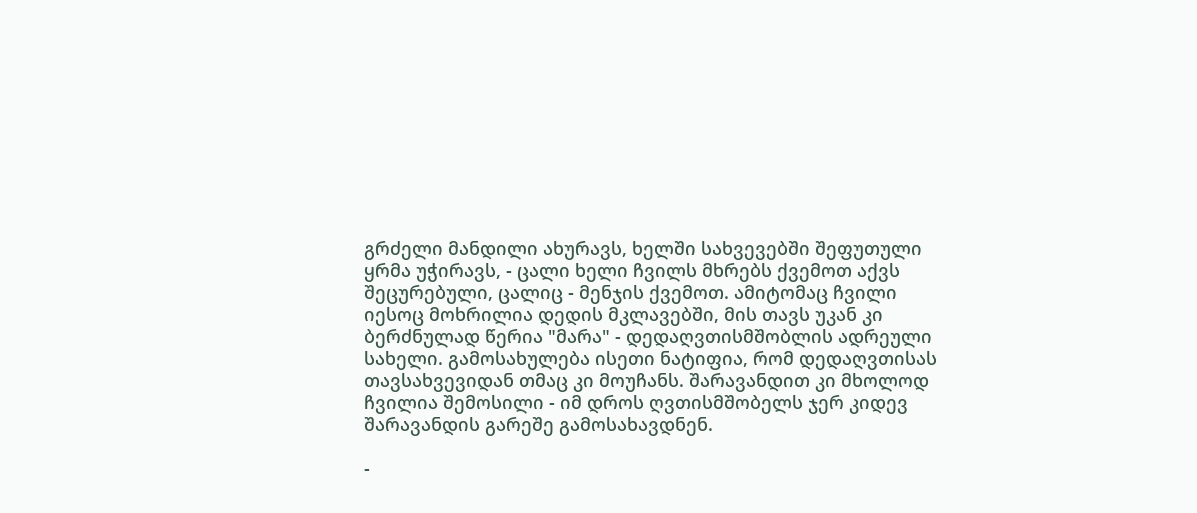გრძელი მანდილი ახურავს, ხელში სახვევებში შეფუთული ყრმა უჭირავს, - ცალი ხელი ჩვილს მხრებს ქვემოთ აქვს შეცურებული, ცალიც - მენჯის ქვემოთ. ამიტომაც ჩვილი იესოც მოხრილია დედის მკლავებში, მის თავს უკან კი ბერძნულად წერია "მარა" - დედაღვთისმშობლის ადრეული სახელი. გამოსახულება ისეთი ნატიფია, რომ დედაღვთისას თავსახვევიდან თმაც კი მოუჩანს. შარავანდით კი მხოლოდ ჩვილია შემოსილი - იმ დროს ღვთისმშობელს ჯერ კიდევ შარავანდის გარეშე გამოსახავდნენ.

-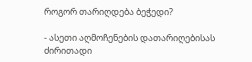როგორ თარიღდება ბეჭედი?

- ასეთი აღმოჩენების დათარიღებისას ძირითადი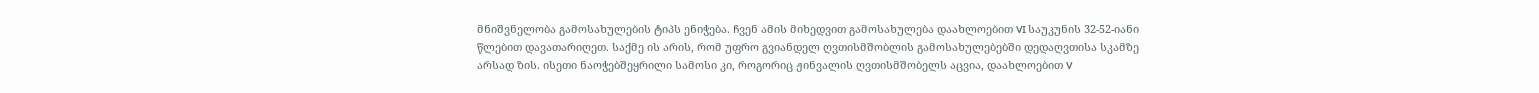მნიშვნელობა გამოსახულების ტიპს ენიჭება. ჩვენ ამის მიხედვით გამოსახულება დაახლოებით VI საუკუნის 32-52-იანი წლებით დავათარიღეთ. საქმე ის არის, რომ უფრო გვიანდელ ღვთისმშობლის გამოსახულებებში დედაღვთისა სკამზე არსად ზის. ისეთი ნაოჭებშეყრილი სამოსი კი, როგორიც ჟინვალის ღვთისმშობელს აცვია, დაახლოებით V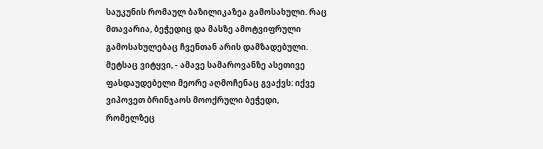საუკუნის რომაულ ბაზილიკაზეა გამოსახული. რაც მთავარია, ბეჭედიც და მასზე ამოტვიფრული გამოსახულებაც ჩვენთან არის დამზადებული. მეტსაც ვიტყვი, - ამავე სამაროვანზე ასეთივე ფასდაუდებელი მეორე აღმოჩენაც გვაქვს: იქვე ვიპოვეთ ბრინჯაოს მოოქრული ბეჭედი, რომელზეც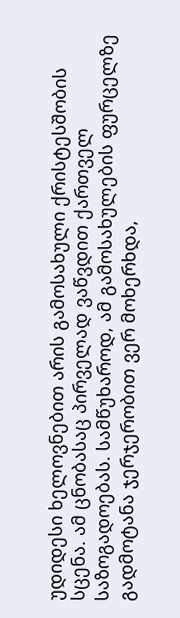უდიდესი ხელოვნებით არის გამოსახული ქრისტესშობის სცენა. ამ ცნობასაც პირველად ვაწვდით ქართველ საზოგადოებას. სამწუხაროდ, ამ გამოსახულების ფურცელზე გადმოტანა ჯერჯერობით ვერ მოხერხდა,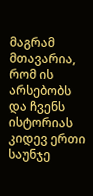მაგრამ მთავარია, რომ ის არსებობს და ჩვენს ისტორიას კიდევ ერთი საუნჯე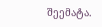შეემატა.